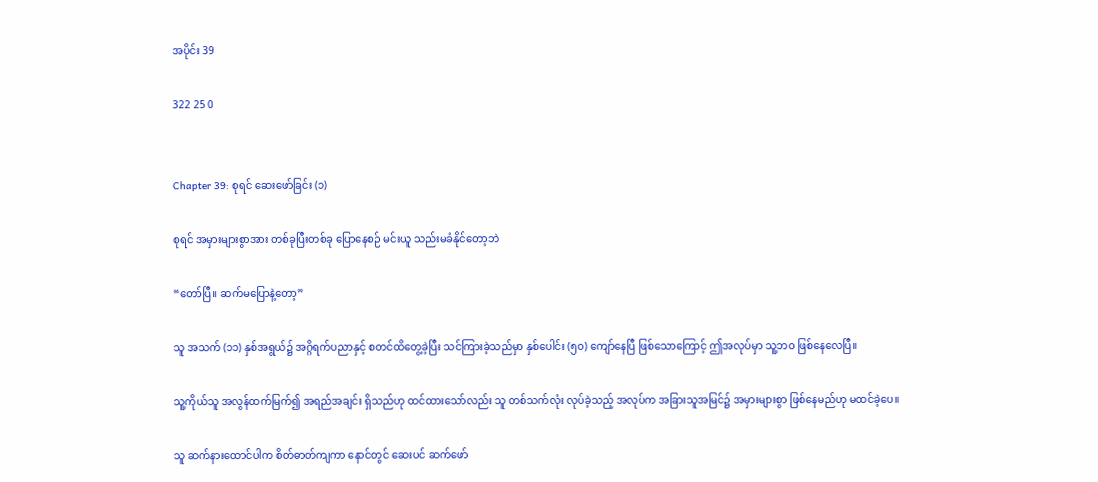အပိုင်း 39

322 25 0


Chapter 39: စုရင် ဆေးဖော်ခြင်း (၁)

စုရင် အမှားများစွာအား တစ်ခုပြီးတစ်ခု ပြောနေစဉ် မင်းယူ သည်းမခံနိုင်တော့ဘဲ

“တော်ပြီ။ ဆက်မပြောနဲ့တော့”

သူ အသက် (၁၁) နှစ်အရွယ်၌ အဂ္ဂိရက်ပညာနှင့် စတင်ထိတွေ့ခဲ့ပြီး သင်ကြားခဲ့သည်မှာ နှစ်ပေါင်း (၅၀) ကျော်နေပြီ ဖြစ်သောကြောင့် ဤအလုပ်မှာ သူ့ဘဝ ဖြစ်နေလေပြီ။

သူ့ကိုယ်သူ အလွန်ထက်မြက်၍ အရည်အချင်း ရှိသည်ဟု ထင်ထားသော်လည်း သူ တစ်သက်လုံး လုပ်ခဲ့သည့် အလုပ်က အခြားသူအမြင်၌ အမှားများစွာ ဖြစ်နေမည်ဟု မထင်ခဲ့ပေ။

သူ ဆက်နားထောင်ပါက စိတ်ဓာတ်ကျကာ နောင်တွင် ဆေးပင် ဆက်ဖော်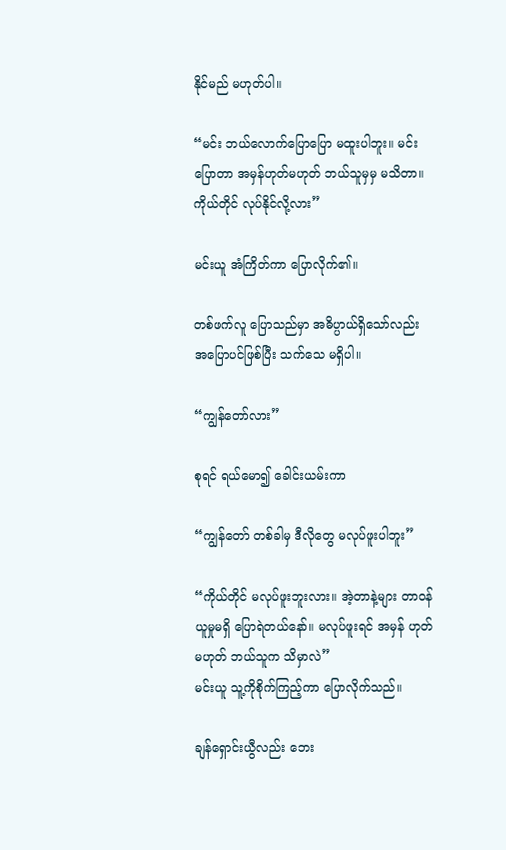နိုင်မည် မဟုတ်ပါ။

“မင်း ဘယ်လောက်ပြောပြော မထူးပါဘူး။ မင်းပြောတာ အမှန်ဟုတ်မဟုတ် ဘယ်သူမှမှ မသိတာ။ ကိုယ်တိုင် လုပ်နိုင်လို့လား”

မင်းယူ အံကြိတ်ကာ ပြောလိုက်၏။

တစ်ဖက်လူ ပြောသည်မှာ အဓိပ္ပာယ်ရှိသော်လည်း အပြောပင်ဖြစ်ပြီး သက်သေ မရှိပါ။

“ကျွန်တော်လား”

စုရင် ရယ်မော၍ ခေါင်းယမ်းကာ

“ကျွန်တော် တစ်ခါမှ ဒီလိုတွေ မလုပ်ဖူးပါဘူး”

“ကိုယ်တိုင် မလုပ်ဖူးဘူးလား။ အဲ့တာနဲ့များ တာဝန်ယူမှုမရှိ ပြောရဲတယ်နော်။ မလုပ်ဖူးရင် အမှန် ဟုတ်မဟုတ် ဘယ်သူက သိမှာလဲ”
မင်းယူ သူ့ကိုစိုက်ကြည့်ကာ ပြောလိုက်သည်။

ချန်ရှောင်းယွီလည်း ဘေး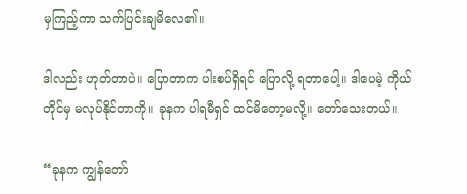မှကြည့်ကာ သက်ပြင်းချမိလေ၏။

ဒါလည်း ဟုတ်တာပဲ။ ပြောတာက ပါးစပ်ရှိရင် ပြောလို့ ရတာပေါ့။ ဒါပေမဲ့ ကိုယ်တိုင်မှ မလုပ်နိုင်တာကို။ ခုနက ပါရမီရှင် ထင်မိတော့မလို့။ တော်သေးတယ်။

“ခုနက ကျွန်တော်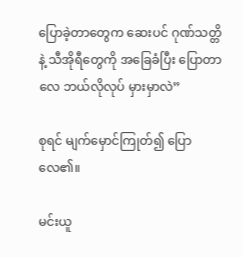ပြောခဲ့တာတွေက ဆေးပင် ဂုဏ်သတ္တိနဲ့ သီအိုရီတွေကို အခြေခံပြီး ပြောတာလေ ဘယ်လိုလုပ် မှားမှာလဲ”

စုရင် မျက်မှောင်ကြုတ်၍ ပြောလေ၏။

မင်းယူ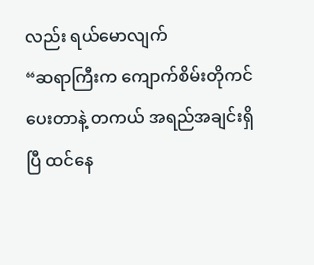လည်း ရယ်မောလျက်
“ဆရာကြီးက ကျောက်စိမ်းတိုကင် ပေးတာနဲ့ တကယ် အရည်အချင်းရှိပြီ ထင်နေ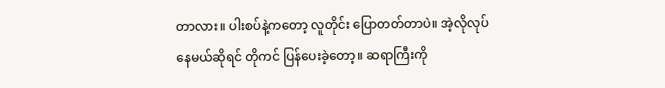တာလား။ ပါးစပ်နဲ့ကတော့ လူတိုင်း ပြောတတ်တာပဲ။ အဲ့လိုလုပ်နေမယ်ဆိုရင် တိုကင် ပြန်ပေးခဲ့တော့။ ဆရာကြီးကို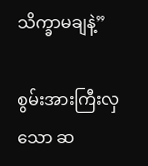သိက္ခာမချနဲ့”

စွမ်းအားကြီးလှသော ဆ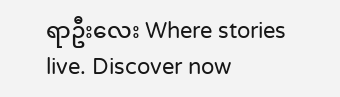ရာဦးလေး Where stories live. Discover now